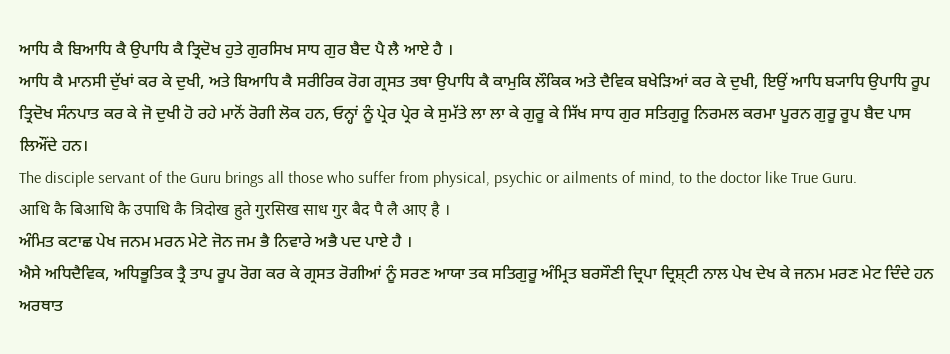ਆਧਿ ਕੈ ਬਿਆਧਿ ਕੈ ਉਪਾਧਿ ਕੈ ਤ੍ਰਿਦੋਖ ਹੁਤੇ ਗੁਰਸਿਖ ਸਾਧ ਗੁਰ ਬੈਦ ਪੈ ਲੈ ਆਏ ਹੈ ।
ਆਧਿ ਕੈ ਮਾਨਸੀ ਦੁੱਖਾਂ ਕਰ ਕੇ ਦੁਖੀ, ਅਤੇ ਬਿਆਧਿ ਕੈ ਸਰੀਰਿਕ ਰੋਗ ਗ੍ਰਸਤ ਤਥਾ ਉਪਾਧਿ ਕੈ ਕਾਮੁਕਿ ਲੌਕਿਕ ਅਤੇ ਦੈਵਿਕ ਬਖੇੜਿਆਂ ਕਰ ਕੇ ਦੁਖੀ, ਇਉਂ ਆਧਿ ਬ੍ਯਾਧਿ ਉਪਾਧਿ ਰੂਪ ਤ੍ਰਿਦੋਖ ਸੰਨਪਾਤ ਕਰ ਕੇ ਜੋ ਦੁਖੀ ਹੋ ਰਹੇ ਮਾਨੋਂ ਰੋਗੀ ਲੋਕ ਹਨ, ਓਨ੍ਹਾਂ ਨੂੰ ਪ੍ਰੇਰ ਪ੍ਰੇਰ ਕੇ ਸੁਮੱਤੇ ਲਾ ਲਾ ਕੇ ਗੁਰੂ ਕੇ ਸਿੱਖ ਸਾਧ ਗੁਰ ਸਤਿਗੁਰੂ ਨਿਰਮਲ ਕਰਮਾ ਪੂਰਨ ਗੁਰੂ ਰੂਪ ਬੈਦ ਪਾਸ ਲਿਔਂਦੇ ਹਨ।
The disciple servant of the Guru brings all those who suffer from physical, psychic or ailments of mind, to the doctor like True Guru.
आधि कै बिआधि कै उपाधि कै त्रिदोख हुते गुरसिख साध गुर बैद पै लै आए है ।
ਅੰਮਿਤ ਕਟਾਛ ਪੇਖ ਜਨਮ ਮਰਨ ਮੇਟੇ ਜੋਨ ਜਮ ਭੈ ਨਿਵਾਰੇ ਅਭੈ ਪਦ ਪਾਏ ਹੈ ।
ਐਸੇ ਅਧਿਦੈਵਿਕ, ਅਧਿਭੂਤਿਕ ਤ੍ਰੈ ਤਾਪ ਰੂਪ ਰੋਗ ਕਰ ਕੇ ਗ੍ਰਸਤ ਰੋਗੀਆਂ ਨੂੰ ਸਰਣ ਆਯਾ ਤਕ ਸਤਿਗੁਰੂ ਅੰਮ੍ਰਿਤ ਬਰਸੌਣੀ ਦ੍ਰਿਪਾ ਦ੍ਰਿਸ਼੍ਟੀ ਨਾਲ ਪੇਖ ਦੇਖ ਕੇ ਜਨਮ ਮਰਣ ਮੇਟ ਦਿੰਦੇ ਹਨ ਅਰਥਾਤ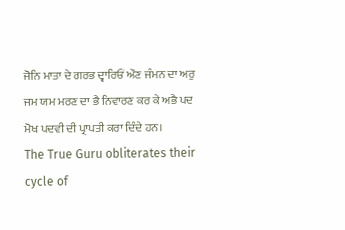ਜੋਨਿ ਮਾਤਾ ਦੇ ਗਰਭ ਦ੍ਵਾਰਿਓਂ ਔਣ ਜੰਮਨ ਦਾ ਅਰੁ ਜਮ ਯਮ ਮਰਣ ਦਾ ਭੈ ਨਿਵਾਰਣ ਕਰ ਕੇ ਅਭੈ ਪਦ ਮੋਖ ਪਦਵੀ ਦੀ ਪ੍ਰਾਪਤੀ ਕਰਾ ਦਿੰਦੇ ਹਨ।
The True Guru obliterates their cycle of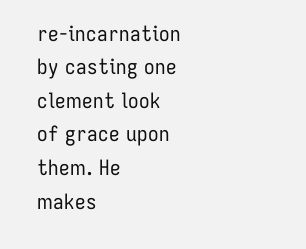re-incarnation by casting one clement look of grace upon them. He makes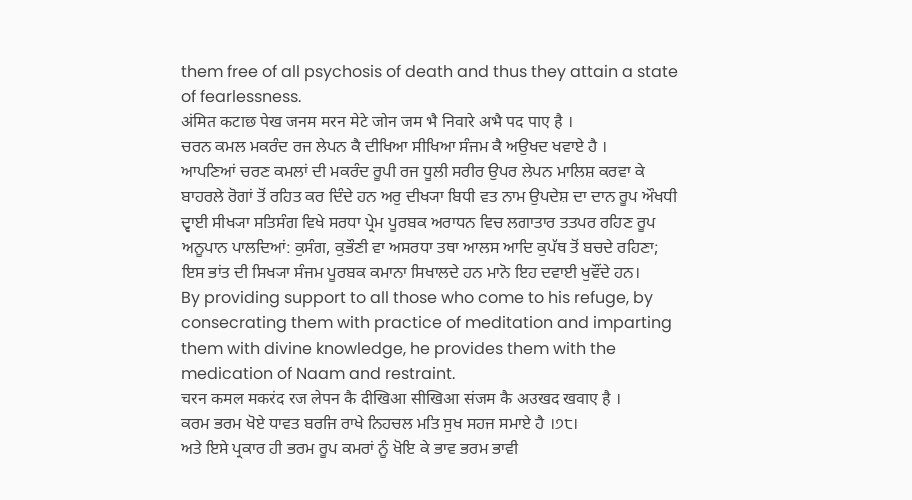them free of all psychosis of death and thus they attain a state of fearlessness.
अंमित कटाछ पेख जनम मरन मेटे जोन जम भै निवारे अभै पद पाए है ।
ਚਰਨ ਕਮਲ ਮਕਰੰਦ ਰਜ ਲੇਪਨ ਕੈ ਦੀਖਿਆ ਸੀਖਿਆ ਸੰਜਮ ਕੈ ਅਉਖਦ ਖਵਾਏ ਹੈ ।
ਆਪਣਿਆਂ ਚਰਣ ਕਮਲਾਂ ਦੀ ਮਕਰੰਦ ਰੂਪੀ ਰਜ ਧੂਲੀ ਸਰੀਰ ਉਪਰ ਲੇਪਨ ਮਾਲਿਸ਼ ਕਰਵਾ ਕੇ ਬਾਹਰਲੇ ਰੋਗਾਂ ਤੋਂ ਰਹਿਤ ਕਰ ਦਿੰਦੇ ਹਨ ਅਰੁ ਦੀਖ੍ਯਾ ਬਿਧੀ ਵਤ ਨਾਮ ਉਪਦੇਸ਼ ਦਾ ਦਾਨ ਰੂਪ ਔਖਧੀ ਦ੍ਵਾਈ ਸੀਖ੍ਯਾ ਸਤਿਸੰਗ ਵਿਖੇ ਸਰਧਾ ਪ੍ਰੇਮ ਪੂਰਬਕ ਅਰਾਧਨ ਵਿਚ ਲਗਾਤਾਰ ਤਤਪਰ ਰਹਿਣ ਰੂਪ ਅਨੂਪਾਨ ਪਾਲਦਿਆਂ: ਕੁਸੰਗ, ਕੁਭੌਣੀ ਵਾ ਅਸਰਧਾ ਤਥਾ ਆਲਸ ਆਦਿ ਕੁਪੱਥ ਤੋਂ ਬਚਦੇ ਰਹਿਣਾ; ਇਸ ਭਾਂਤ ਦੀ ਸਿਖ੍ਯਾ ਸੰਜਮ ਪੂਰਬਕ ਕਮਾਨਾ ਸਿਖਾਲਦੇ ਹਨ ਮਾਨੋ ਇਹ ਦਵਾਈ ਖੁਵੌਂਦੇ ਹਨ।
By providing support to all those who come to his refuge, by consecrating them with practice of meditation and imparting them with divine knowledge, he provides them with the medication of Naam and restraint.
चरन कमल मकरंद रज लेपन कै दीखिआ सीखिआ संजम कै अउखद खवाए है ।
ਕਰਮ ਭਰਮ ਖੋਏ ਧਾਵਤ ਬਰਜਿ ਰਾਖੇ ਨਿਹਚਲ ਮਤਿ ਸੁਖ ਸਹਜ ਸਮਾਏ ਹੈ ।੭੮।
ਅਤੇ ਇਸੇ ਪ੍ਰਕਾਰ ਹੀ ਭਰਮ ਰੂਪ ਕਮਰਾਂ ਨੂੰ ਖੋਇ ਕੇ ਭਾਵ ਭਰਮ ਭਾਵੀ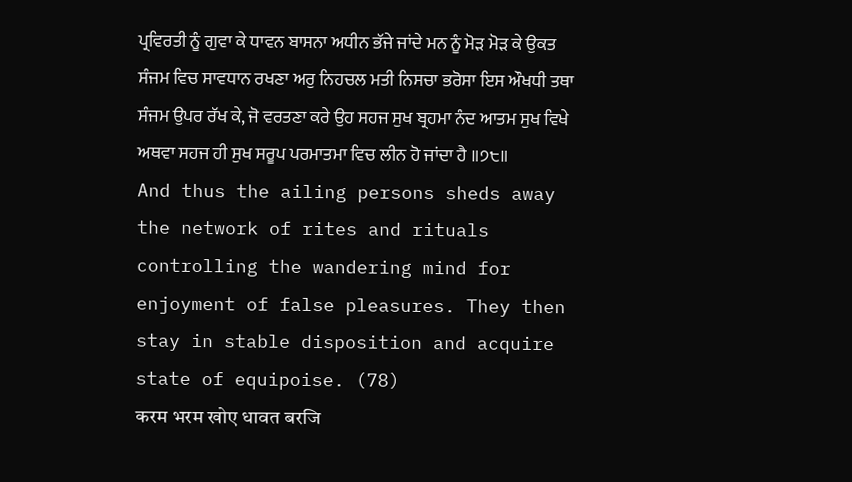ਪ੍ਰਵਿਰਤੀ ਨੂੰ ਗੁਵਾ ਕੇ ਧਾਵਨ ਬਾਸਨਾ ਅਧੀਨ ਭੱਜੇ ਜਾਂਦੇ ਮਨ ਨੂੰ ਮੋੜ ਮੋੜ ਕੇ ਉਕਤ ਸੰਜਮ ਵਿਚ ਸਾਵਧਾਨ ਰਖਣਾ ਅਰੁ ਨਿਹਚਲ ਮਤੀ ਨਿਸਚਾ ਭਰੋਸਾ ਇਸ ਔਖਧੀ ਤਥਾ ਸੰਜਮ ਉਪਰ ਰੱਖ ਕੇ, ਜੋ ਵਰਤਣਾ ਕਰੇ ਉਹ ਸਹਜ ਸੁਖ ਬ੍ਰਹਮਾ ਨੰਦ ਆਤਮ ਸੁਖ ਵਿਖੇ ਅਥਵਾ ਸਹਜ ਹੀ ਸੁਖ ਸਰੂਪ ਪਰਮਾਤਮਾ ਵਿਚ ਲੀਨ ਹੋ ਜਾਂਦਾ ਹੈ ॥੭੮॥
And thus the ailing persons sheds away the network of rites and rituals controlling the wandering mind for enjoyment of false pleasures. They then stay in stable disposition and acquire state of equipoise. (78)
करम भरम खोए धावत बरजि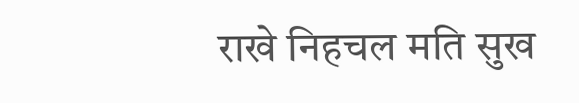राखे निहचल मति सुख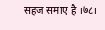सहज समाए है ।७८।